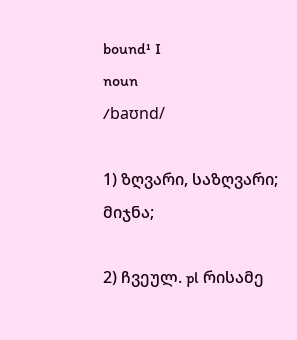bound¹ I
noun
/baʊnd/

1) ზღვარი, საზღვარი; მიჯნა;

2) ჩვეულ. pl რისამე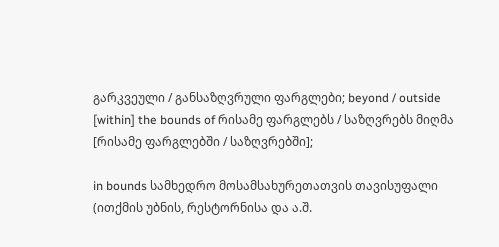გარკვეული / განსაზღვრული ფარგლები; beyond / outside [within] the bounds of რისამე ფარგლებს / საზღვრებს მიღმა [რისამე ფარგლებში / საზღვრებში];

in bounds სამხედრო მოსამსახურეთათვის თავისუფალი (ითქმის უბნის, რესტორნისა და ა.შ.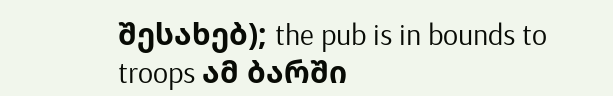შესახებ); the pub is in bounds to troops ამ ბარში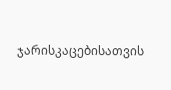ჯარისკაცებისათვის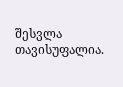შესვლა თავისუფალია.